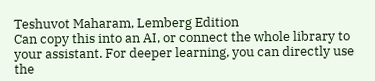Teshuvot Maharam, Lemberg Edition
Can copy this into an AI, or connect the whole library to your assistant. For deeper learning, you can directly use the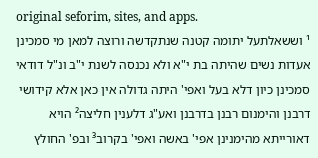original seforim, sites, and apps.
¹ וששאלתעל יתומה קטנה שנתקדשה ורוצה למאן מי סמכינן אעדות נשים שהיתה בת י"א ולא נכנסה לשנת י"ב ונ"ל דודאי סמכינן כיון דלא בעל ואפי' היתה גדולה אין כאן אלא קידושי דרבנן והימנום רבנן בדרבנן ואע"ג דלענין חליצה² הויא דאורייתא מהימנינן אפי' באשה ואפי' בקרוב³ ובפ' החולץ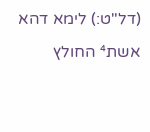(דל"ט:) לימא דהא אשת⁴ החולץ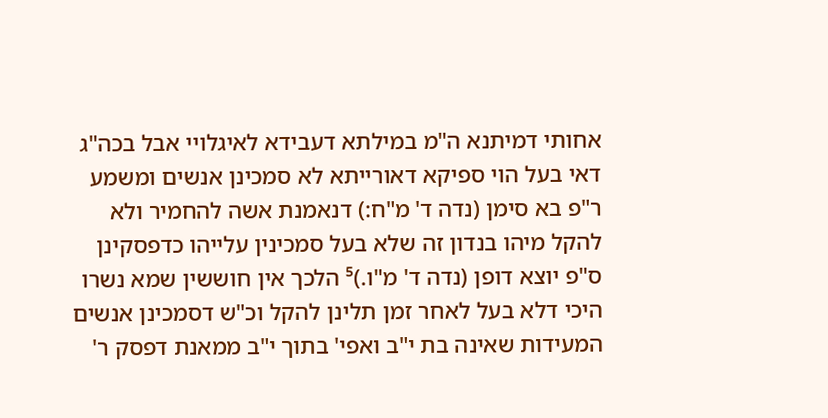אחותי דמיתנא ה"מ במילתא דעבידא לאיגלויי אבל בכה"ג דאי בעל הוי ספיקא דאורייתא לא סמכינן אנשים ומשמע ר"פ בא סימן (נדה ד' מ"ח:) דנאמנת אשה להחמיר ולא להקל מיהו בנדון זה שלא בעל סמכינין עלייהו כדפסקינן ס"פ יוצא דופן (נדה ד' מ"ו.)⁵ הלכך אין חוששין שמא נשרו היכי דלא בעל לאחר זמן תלינן להקל וכ"ש דסמכינן אנשים המעידות שאינה בת י"ב ואפי' בתוך י"ב ממאנת דפסק ר'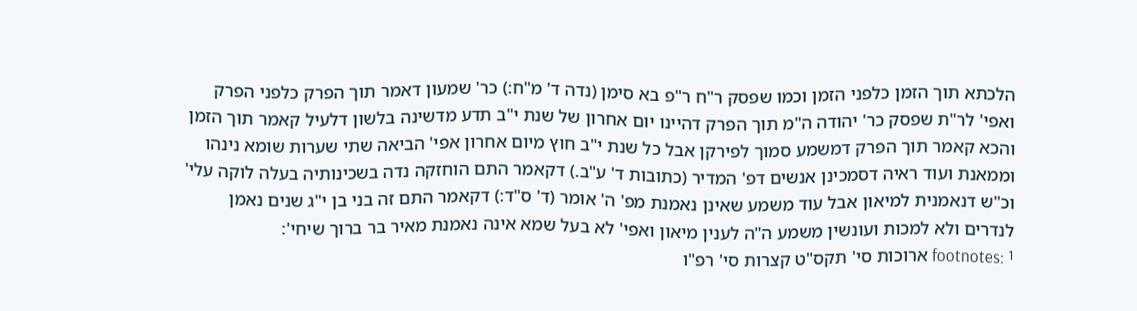הלכתא תוך הזמן כלפני הזמן וכמו שפסק ר"ח ר"פ בא סימן (נדה ד' מ"ח:) כר' שמעון דאמר תוך הפרק כלפני הפרק ואפי' לר"ת שפסק כר' יהודה ה"מ תוך הפרק דהיינו יום אחרון של שנת י"ב תדע מדשינה בלשון דלעיל קאמר תוך הזמן והכא קאמר תוך הפרק דמשמע סמוך לפירקן אבל כל שנת י"ב חוץ מיום אחרון אפי' הביאה שתי שערות שומא נינהו וממאנת ועוד ראיה דסמכינן אנשים דפ' המדיר (כתובות ד' ע"ב.) דקאמר התם הוחזקה נדה בשכינותיה בעלה לוקה עלי' וכ"ש דנאמנית למיאון אבל עוד משמע שאינן נאמנת מפ' ה' אומר (ד' ס"ד:) דקאמר התם זה בני בן י"ג שנים נאמן לנדרים ולא למכות ועונשין משמע ה"ה לענין מיאון ואפי' לא בעל שמא אינה נאמנת מאיר בר ברוך שיחי':
footnotes: ¹ ארוכות סי' תקס"ט קצרות סי' רפ"ו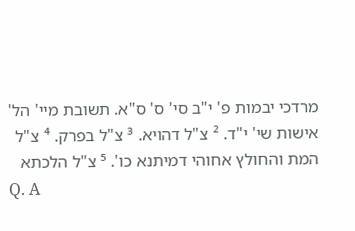מרדכי יבמות פ' י"ב סי' ס' ס"א. תשובת מיי' הל' אישות שי' י"ד. ² צ"ל דהויא. ³ צ"ל בפרק. ⁴ צ"ל המת והחולץ אחוהי דמיתנא כו'. ⁵ צ"ל הלכתא
Q. A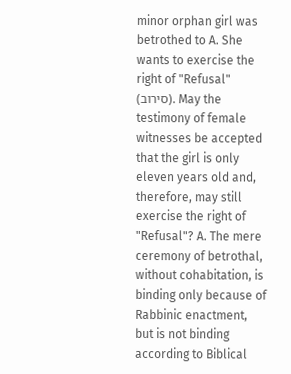minor orphan girl was betrothed to A. She wants to exercise the right of "Refusal" (סירוב). May the testimony of female witnesses be accepted that the girl is only eleven years old and, therefore, may still exercise the right of "Refusal"? A. The mere ceremony of betrothal, without cohabitation, is binding only because of Rabbinic enactment, but is not binding according to Biblical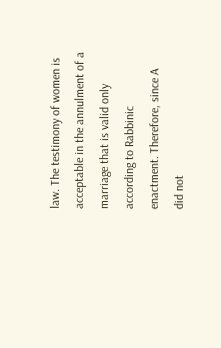law. The testimony of women is acceptable in the annulment of a marriage that is valid only according to Rabbinic enactment. Therefore, since A did not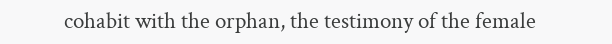cohabit with the orphan, the testimony of the female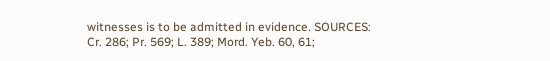witnesses is to be admitted in evidence. SOURCES: Cr. 286; Pr. 569; L. 389; Mord. Yeb. 60, 61;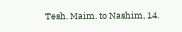Tesh. Maim. to Nashim, 14.